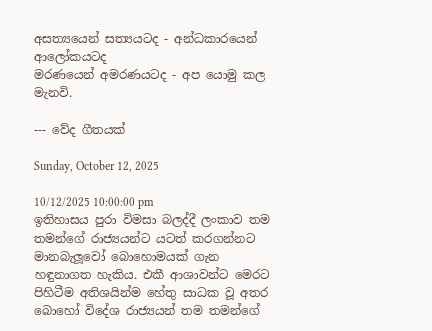අසත්‍යයෙන් සත්‍යයටද - අන්ධකාරයෙන් ආලෝකයටද
මරණයෙන් අමරණයටද - අප යොමු කල මැනවි.

--- වේද ගීතයක්

Sunday, October 12, 2025

10/12/2025 10:00:00 pm
ඉතිහාසය පුරා විමසා බලද්දී ලංකාව තම තමන්ගේ රාජ්‍යයන්ට යටත් කරගන්නට මානබැලූවෝ බොහොමයක් ගැන හඳුනාගත හැකිය. එකී ආශාවන්ට මෙරට පිහිටීම අතිශයින්ම හේතු සාධක වූ අතර බොහෝ විදේශ රාජ්‍යයන් තම තමන්ගේ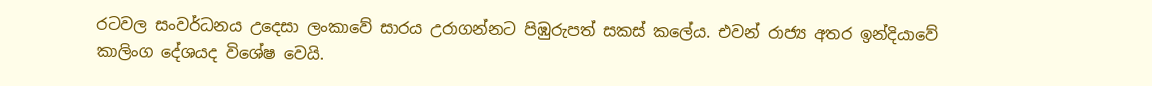රටවල සංවර්ධනය උදෙසා ලංකාවේ සාරය උරාගන්නට පිඹුරුපත් සකස් කලේය. එවන් රාජ්‍ය අතර ඉන්දියාවේ කාලිංග දේශයද විශේෂ වෙයි.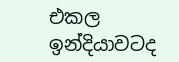එකල ඉන්දියාවටද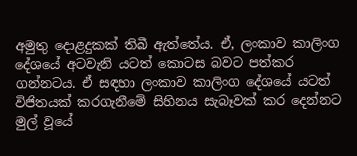අමුතු දොළදුකක් තිබී ඇත්තේය. ඒ, ලංකාව කාලිංග දේශයේ අටවැනි යටත් කොටස බවට පත්කර ගන්නටය. ඒ සඳහා ලංකාව කාලිංග දේශයේ යටත් විජිතයක් කරගැනීමේ සිහිනය සැබෑවක් කර දෙන්නට මුල් වූයේ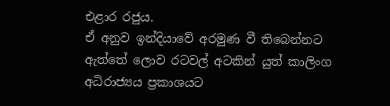එළාර රජුය.
ඒ අනුව ඉන්දියාවේ අරමුණ වී තිබෙන්නට ඇත්තේ ලොව රටවල් අටකින් යුත් කාලිංග අධිරාජ්‍යය ප්‍රකාශයට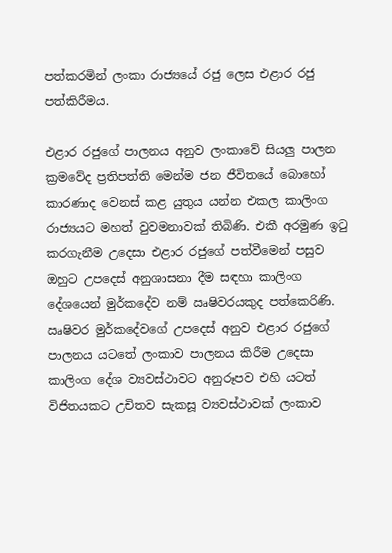පත්කරමින් ලංකා රාජ්‍යයේ රජු ලෙස එළාර රජු පත්කිරීමය.

එළාර රජුගේ පාලනය අනුව ලංකාවේ සියලු පාලන ක්‍රමවේද ප්‍රතිපත්ති මෙන්ම ජන ජීවිතයේ බොහෝ කාරණාද වෙනස් කළ යුතුය යන්න එකල කාලිංග රාජ්‍යයට මහත් වුවමනාවක් තිබිණි. එකී අරමුණ ඉටු කරගැනීම උදෙසා එළාර රජුගේ පත්වීමෙන් පසුව ඔහුට උපදෙස් අනුශාසනා දීම සඳහා කාලිංග දේශයෙන් මුර්කදේව නම් ඍෂිවරයකුද පත්කෙරිණි. ඍෂිවර මුර්කදේවගේ උපදෙස් අනුව එළාර රජුගේ පාලනය යටතේ ලංකාව පාලනය කිරීම උදෙසා කාලිංග දේශ ව්‍යවස්ථාවට අනුරූපව එහි යටත් විජිතයකට උචිතව සැකසූ ව්‍යවස්ථාවක් ලංකාව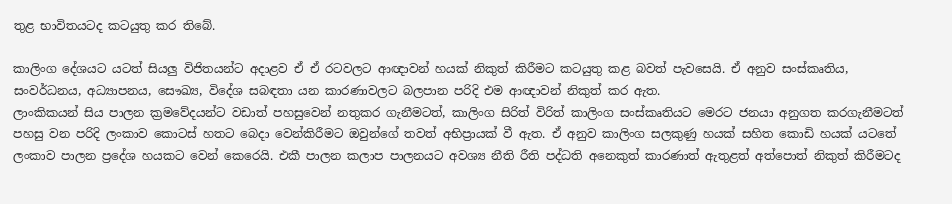තුළ භාවිතයටද කටයුතු කර තිබේ.

කාලිංග දේශයට යටත් සියලු විජිතයන්ට අදාළව ඒ ඒ රටවලට ආඥාවන් හයක් නිකුත් කිරීමට කටයුතු කළ බවත් පැවසෙයි. ඒ අනුව සංස්කෘතිය, සංවර්ධනය, අධ්‍යාපනය, සෞඛ්‍ය, විදේශ සබඳතා යන කාරණාවලට බලපාන පරිදි එම ආඥාවන් නිකුත් කර ඇත.
ලාංකිකයන් සිය පාලන ක්‍රමවේදයන්ට වඩාත් පහසුවෙන් නතුකර ගැනීමටත්, කාලිංග සිරිත් විරිත් කාලිංග සංස්කෘතියට මෙරට ජනයා අනුගත කරගැනීමටත් පහසු වන පරිදි ලංකාව කොටස් හතට බෙදා වෙන්කිරීමට ඔවුන්ගේ තවත් අභිප්‍රායක් වී ඇත. ඒ අනුව කාලිංග සලකුණු හයක් සහිත කොඩි හයක් යටතේ ලංකාව පාලන ප්‍රදේශ හයකට වෙන් කෙරෙයි. එකී පාලන කලාප පාලනයට අවශ්‍ය නීති රීති පද්ධති අනෙකුත් කාරණාත් ඇතුළත් අත්පොත් නිකුත් කිරීමටද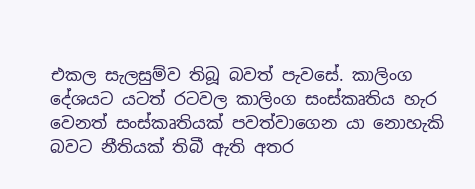එකල සැලසුම්ව තිබූ බවත් පැවසේ. කාලිංග දේශයට යටත් රටවල කාලිංග සංස්කෘතිය හැර වෙනත් සංස්කෘතියක් පවත්වාගෙන යා නොහැකි බවට නීතියක් තිබී ඇති අතර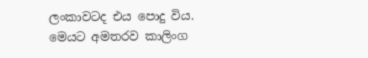ලංකාවටද එය පොදු විය. මෙයට අමතරව කාලිංග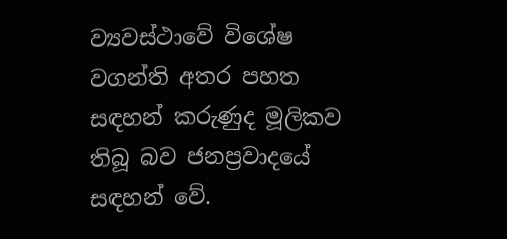ව්‍යවස්ථාවේ විශේෂ වගන්ති අතර පහත සඳහන් කරුණුද මූලිකව තිබූ බව ජනප්‍රවාදයේ සඳහන් වේ.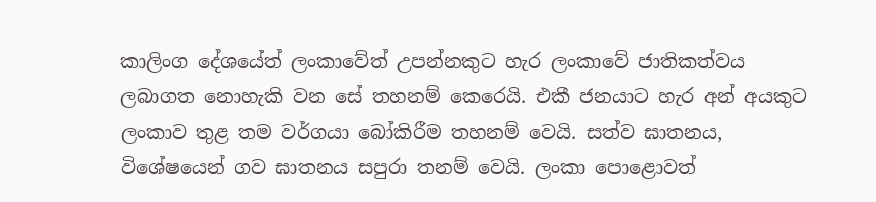කාලිංග දේශයේත් ලංකාවේත් උපන්නකුට හැර ලංකාවේ ජාතිකත්වය ලබාගත නොහැකි වන සේ තහනම් කෙරෙයි. එකී ජනයාට හැර අන් අයකුට ලංකාව තුළ තම වර්ගයා බෝකිරීම තහනම් වෙයි. සත්ව ඝාතනය, විශේෂයෙන් ගව ඝාතනය සපුරා තනම් වෙයි. ලංකා පොළොවත්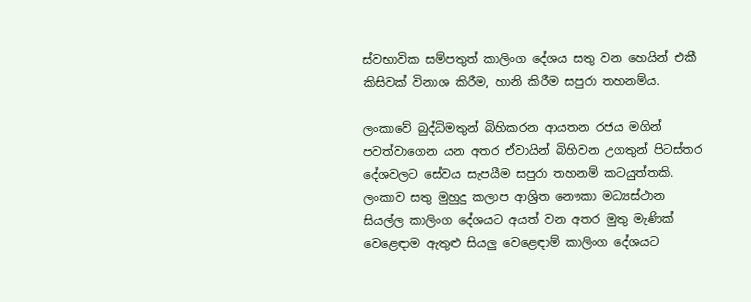ස්වභාවික සම්පතුත් කාලිංග දේශය සතු වන හෙයින් එකී කිසිවක් විනාශ කිරීම, හානි කිරීම සපුරා තහනම්ය.

ලංකාවේ බුද්ධිමතුන් බිහිකරන ආයතන රජය මගින් පවත්වාගෙන යන අතර ඒවායින් බිහිවන උගතුන් පිටස්තර දේශවලට සේවය සැපයීම සපුරා තහනම් කටයුත්තකි.
ලංකාව සතු මුහුදු කලාප ආශ්‍රිත නෞකා මධ්‍යස්ථාන සියල්ල කාලිංග දේශයට අයත් වන අතර මුතු මැණික් වෙළෙඳාම ඇතුළු සියලු වෙළෙඳාම් කාලිංග දේශයට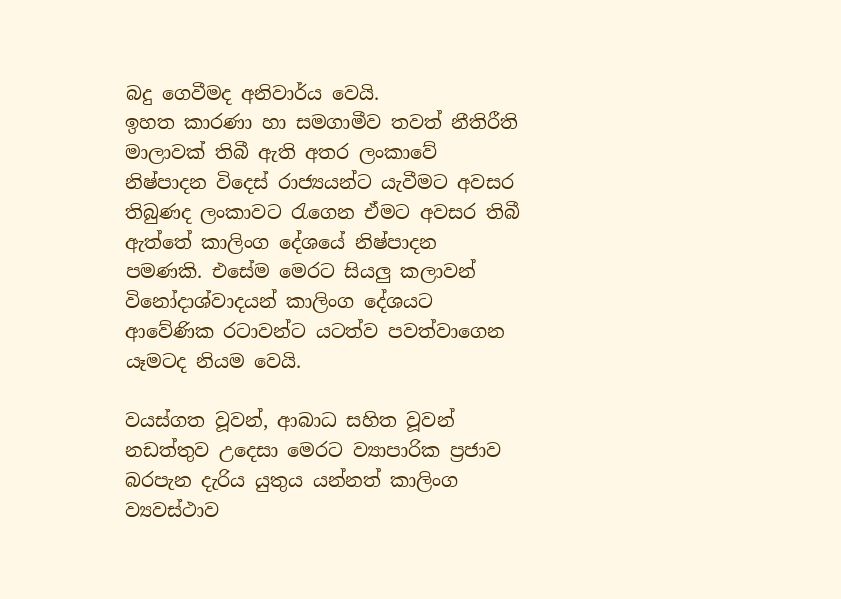බදු ගෙවීමද අනිවාර්ය වෙයි.
ඉහත කාරණා හා සමගාමීව තවත් නීතිරීති මාලාවක් තිබී ඇති අතර ලංකාවේ නිෂ්පාදන විදෙස් රාජ්‍යයන්ට යැවීමට අවසර තිබුණද ලංකාවට රැගෙන ඒමට අවසර තිබී ඇත්තේ කාලිංග දේශයේ නිෂ්පාදන පමණකි. එසේම මෙරට සියලු කලාවන් විනෝදාශ්වාදයන් කාලිංග දේශයට ආවේණික රටාවන්ට යටත්ව පවත්වාගෙන යෑමටද නියම වෙයි.

වයස්ගත වූවන්, ආබාධ සහිත වූවන් නඩත්තුව උදෙසා මෙරට ව්‍යාපාරික ප්‍රජාව බරපැන දැරිය යුතුය යන්නත් කාලිංග ව්‍යවස්ථාව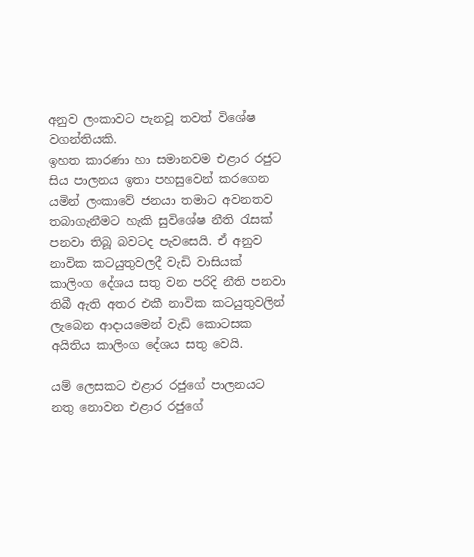අනුව ලංකාවට පැනවූ තවත් විශේෂ වගන්තියකි.
ඉහත කාරණා හා සමානවම එළාර රජුට සිය පාලනය ඉතා පහසුවෙන් කරගෙන යමින් ලංකාවේ ජනයා තමාට අවනතව තබාගැනීමට හැකි සුවිශේෂ නීති රැසක් පනවා තිබූ බවටද පැවසෙයි. ඒ අනුව නාවික කටයුතුවලදී වැඩි වාසියක් කාලිංග දේශය සතු වන පරිදි නීති පනවා තිබී ඇති අතර එකී නාවික කටයුතුවලින් ලැබෙන ආදායමෙන් වැඩි කොටසක අයිතිය කාලිංග දේශය සතු වෙයි.

යම් ලෙසකට එළාර රජුගේ පාලනයට නතු නොවන එළාර රජුගේ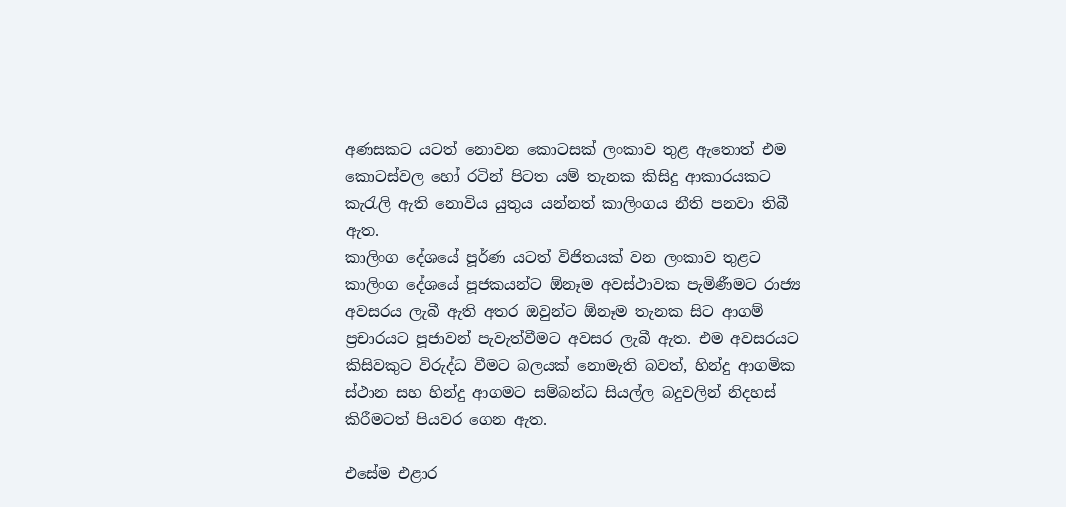අණසකට යටත් නොවන කොටසක් ලංකාව තුළ ඇතොත් එම කොටස්වල හෝ රටින් පිටත යම් තැනක කිසිදු ආකාරයකට කැරැලි ඇති නොවිය යුතුය යන්නත් කාලිංගය නීති පනවා තිබී ඇත.
කාලිංග දේශයේ පූර්ණ යටත් විජිතයක් වන ලංකාව තුළට කාලිංග දේශයේ පූජකයන්ට ඕනෑම අවස්ථාවක පැමිණීමට රාජ්‍ය අවසරය ලැබී ඇති අතර ඔවුන්ට ඕනෑම තැනක සිට ආගම් ප්‍රචාරයට පූජාවන් පැවැත්වීමට අවසර ලැබී ඇත. එම අවසරයට කිසිවකුට විරුද්ධ වීමට බලයක් නොමැති බවත්, හින්දු ආගමික ස්ථාන සහ හින්දු ආගමට සම්බන්ධ සියල්ල බදුවලින් නිදහස් කිරීමටත් පියවර ගෙන ඇත.

එසේම එළාර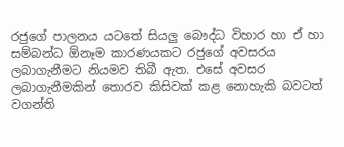රජුගේ පාලනය යටතේ සියලු බෞද්ධ විහාර හා ඒ හා සම්බන්ධ ඕනෑම කාරණයකට රජුගේ අවසරය ලබාගැනීමට නියමව තිබී ඇත. එසේ අවසර ලබාගැනීමකින් තොරව කිසිවක් කළ නොහැකි බවටත් වගන්ති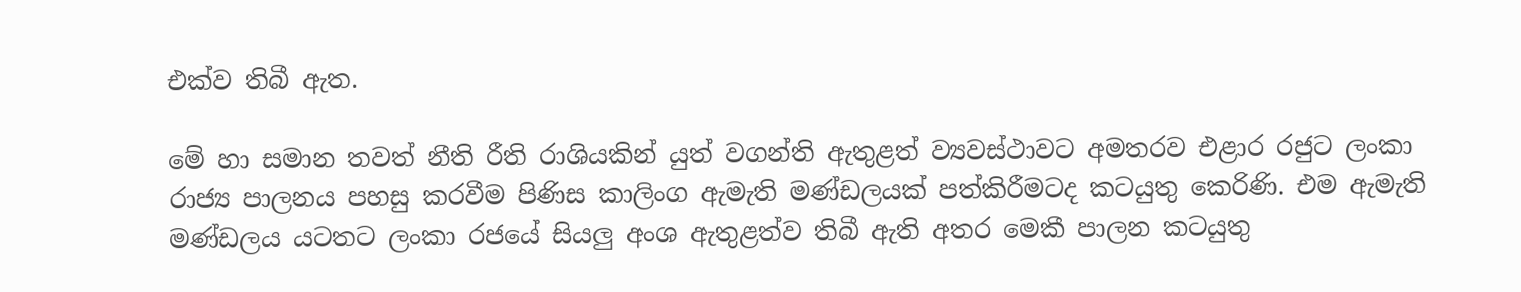එක්ව තිබී ඇත.

මේ හා සමාන තවත් නීති රීති රාශියකින් යුත් වගන්ති ඇතුළත් ව්‍යවස්ථාවට අමතරව එළාර රජුට ලංකා රාජ්‍ය පාලනය පහසු කරවීම පිණිස කාලිංග ඇමැති මණ්ඩලයක් පත්කිරීමටද කටයුතු කෙරිණි. එම ඇමැති මණ්ඩලය යටතට ලංකා රජයේ සියලු අංශ ඇතුළත්ව තිබී ඇති අතර මෙකී පාලන කටයුතු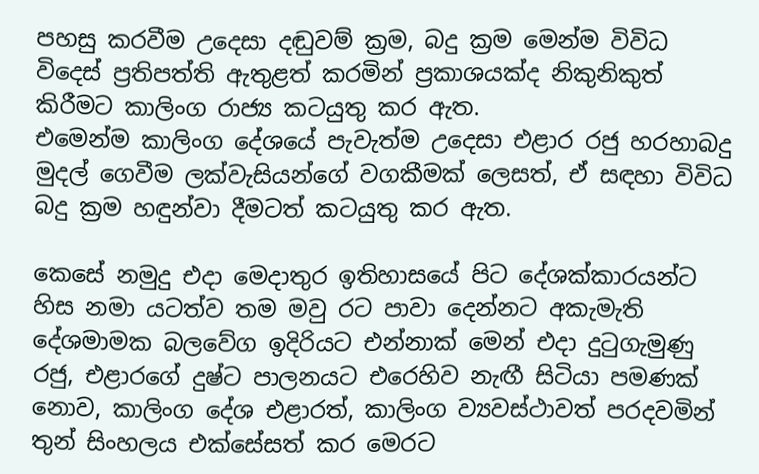පහසු කරවීම උදෙසා දඬුවම් ක්‍රම, බදු ක්‍රම මෙන්ම විවිධ විදෙස් ප්‍රතිපත්ති ඇතුළත් කරමින් ප්‍රකාශයක්ද නිකුනිකුත් කිරීමට කාලිංග රාජ්‍ය කටයුතු කර ඇත.
එමෙන්ම කාලිංග දේශයේ පැවැත්ම උදෙසා එළාර රජු හරහාබදු මුදල් ගෙවීම ලක්වැසියන්ගේ වගකීමක් ලෙසත්, ඒ සඳහා විවිධ බදු ක්‍රම හඳුන්වා දීමටත් කටයුතු කර ඇත.

කෙසේ නමුදු එදා මෙදාතුර ඉතිහාසයේ පිට දේශක්කාරයන්ට හිස නමා යටත්ව තම මවු රට පාවා දෙන්නට අකැමැති දේශමාමක බලවේග ඉදිරියට එන්නාක් මෙන් එදා දුටුගැමුණු රජු, එළාරගේ දුෂ්ට පාලනයට එරෙහිව නැඟී සිටියා පමණක් නොව, කාලිංග දේශ එළාරත්, කාලිංග ව්‍යවස්ථාවත් පරදවමින් තුන් සිංහලය එක්සේසත් කර මෙරට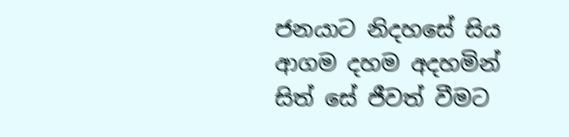ජනයාට නිදහසේ සිය ආගම දහම අදහමින් සිත් සේ ජීවත් වීමට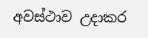අවස්ථාව උදාකර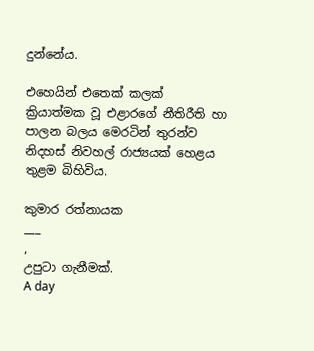දුන්නේය.

එහෙයින් එතෙක් කලක් ක්‍රියාත්මක වූ එළාරගේ නීතිරීති හා පාලන බලය මෙරටින් තුරන්ව නිදහස් නිවහල් රාජ්‍යයක් හෙළය තුළම බිහිවිය.

කුමාර රත්නායක
___
,
උපුටා ගැනීමක්.
A day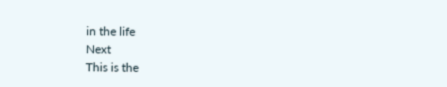in the life
Next
This is the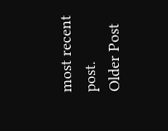most recent post.
Older Post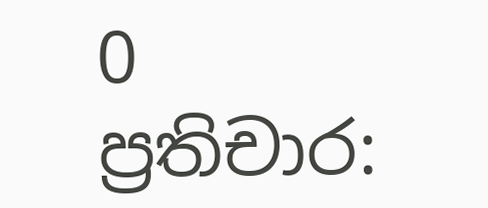0 ප්‍රතිචාර: